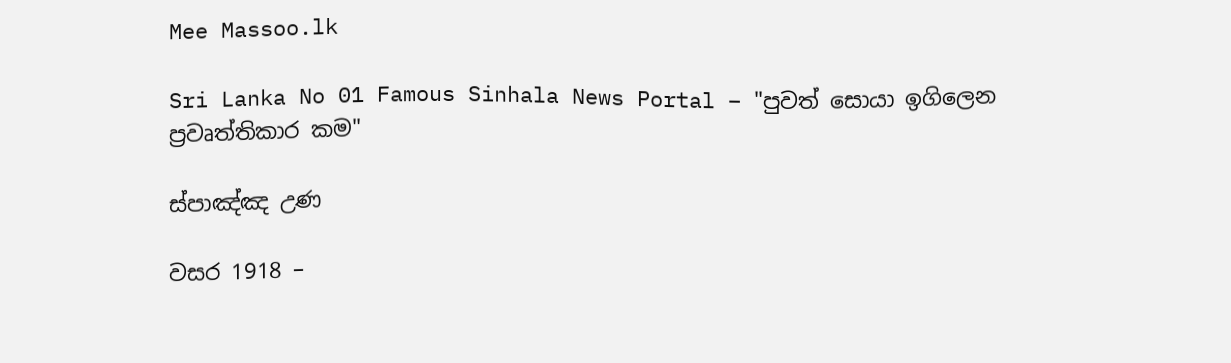Mee Massoo.lk

Sri Lanka No 01 Famous Sinhala News Portal – "පුවත් සොයා ඉගිලෙන ප්‍රවෘත්තිකාර කම"

ස්පාඤ්ඤ උණ

වසර 1918 –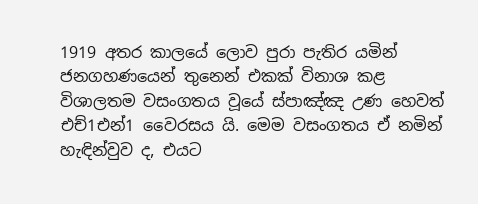1919 අතර කාලයේ ලොව පුරා පැතිර යමින් ජනගහණයෙන් තුනෙන් එකක් විනාශ කළ විශාලතම වසංගතය වූයේ ස්පාඤ්ඤ උණ හෙවත් එච්1එන්1 වෛරසය යි. මෙම වසංගතය ඒ නමින් හැඳින්වුව ද, එයට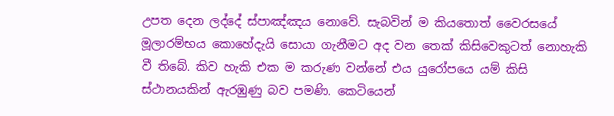උපත දෙන ලද්දේ ස්පාඤ්ඤය නොවේ. සැබවින් ම කියතොත් වෛරසයේ මූලාරම්භය කොහේදැයි සොයා ගැනීමට අද වන තෙක් කිසිවෙකුටත් නොහැකි වී තිබේ. කිව හැකි එක ම කරුණ වන්නේ එය යුරෝපයෙ යම් කිසි ස්ථානයකින් ඇරඹුණු බව පමණි. කෙටියෙන්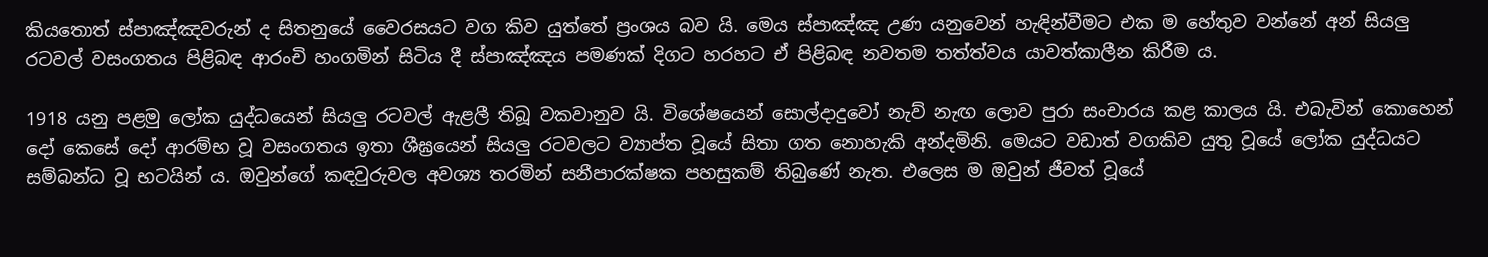කියතොත් ස්පාඤ්ඤවරුන් ද සිතනුයේ වෛරසයට වග කිව යුත්තේ ප්‍රංශය බව යි. මෙය ස්පාඤ්ඤ උණ යනුවෙන් හැඳින්වීමට එක ම හේතුව වන්නේ අන් සියලු රටවල් වසංගතය පිළිබඳ ආරංචි හංගමින් සිටිය දී ස්පාඤ්ඤය පමණක් දිගට හරහට ඒ පිළිබඳ නවතම තත්ත්වය යාවත්කාලීන කිරීම ය.

1918 යනු පළමු ලෝක යුද්ධයෙන් සියලු රටවල් ඇළලී තිබූ වකවානුව යි. විශේෂයෙන් සොල්දාදුවෝ නැව් නැඟ ලොව පුරා සංචාරය කළ කාලය යි. එබැවින් කොහෙන් දෝ කෙසේ දෝ ආරම්භ වූ වසංගතය ඉතා ශීඝ්‍රයෙන් සියලු රටවලට ව්‍යාප්ත වූයේ සිතා ගත නොහැකි අන්දමිනි. මෙයට වඩාත් වගකිව යුතු වූයේ ලෝක යුද්ධයට සම්බන්ධ වූ භටයින් ය. ඔවුන්ගේ කඳවුරුවල අවශ්‍ය තරමින් සනීපාරක්ෂක පහසුකම් තිබුණේ නැත. එලෙස ම ඔවුන් ජීවත් වූයේ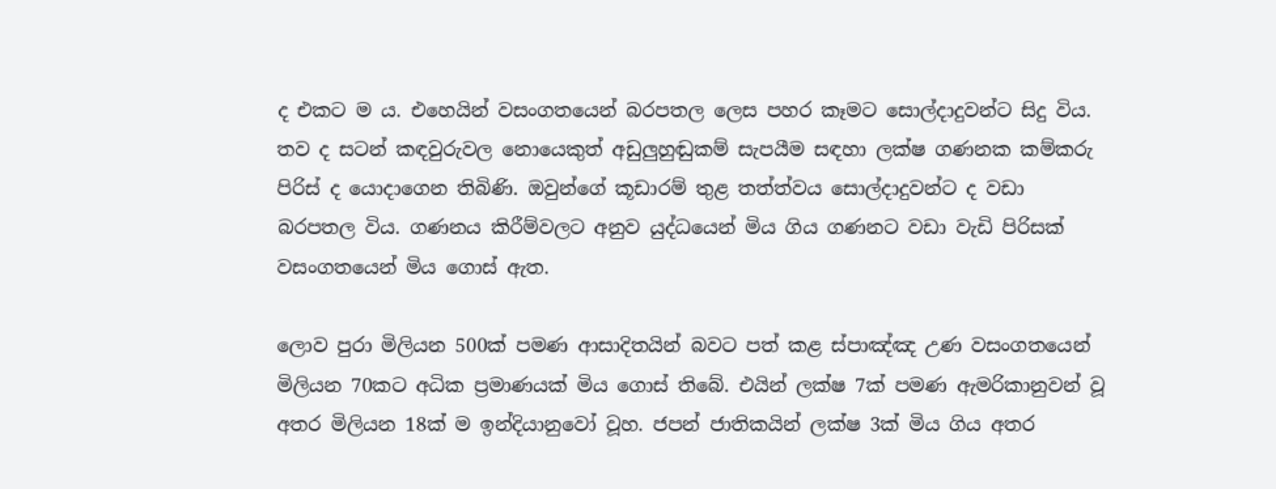ද එකට ම ය. එහෙයින් වසංගතයෙන් බරපතල ලෙස පහර කෑමට සොල්දාදුවන්ට සිදු විය. තව ද සටන් කඳවුරුවල නොයෙකුත් අඩුලුහුඬුකම් සැපයීම සඳහා ලක්ෂ ගණනක කම්කරු පිරිස් ද යොදාගෙන තිබිණි. ඔවුන්ගේ කූඩාරම් තුළ තත්ත්වය සොල්දාදුවන්ට ද වඩා බරපතල විය. ගණනය කිරීම්වලට අනුව යුද්ධයෙන් මිය ගිය ගණනට වඩා වැඩි පිරිසක් වසංගතයෙන් මිය ගොස් ඇත.

ලොව පුරා මිලියන 500ක් පමණ ආසාදිතයින් බවට පත් කළ ස්පාඤ්ඤ උණ වසංගතයෙන් මිලියන 70කට අධික ප්‍රමාණයක් මිය ගොස් තිබේ. එයින් ලක්ෂ 7ක් පමණ ඇමරිකානුවන් වූ අතර මිලියන 18ක් ම ඉන්දියානුවෝ වූහ. ජපන් ජාතිකයින් ලක්ෂ 3ක් මිය ගිය අතර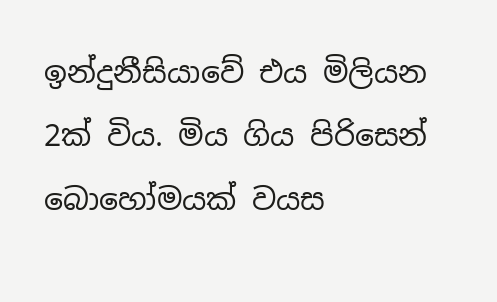ඉන්දුනීසියාවේ එය මිලියන 2ක් විය. මිය ගිය පිරිසෙන් බොහෝමයක් වයස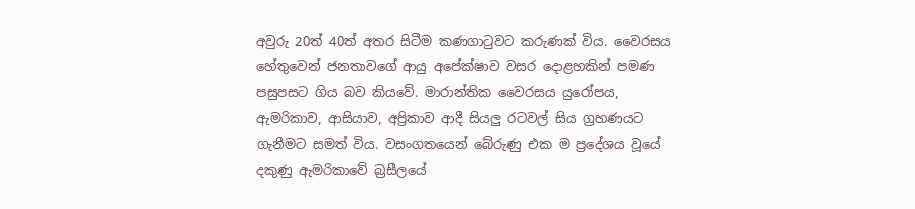අවුරු 20ත් 40ත් අතර සිටීම කණගාටුවට කරුණක් විය. වෛරසය හේතුවෙන් ජනතාවගේ ආයු අපේක්ෂාව වසර දොළහකින් පමණ පසුපසට ගිය බව කියවේ. මාරාන්තික වෛරසය යුරෝපය, ඇමරිකාව, ආසියාව, අප්‍රිකාව ආදී සියලු රටවල් සිය ග්‍රහණයට ගැනීමට සමත් විය. වසංගතයෙන් බේරුණු එක ම ප්‍රදේශය වූයේ දකුණු ඇමරිකාවේ බ්‍රසීලයේ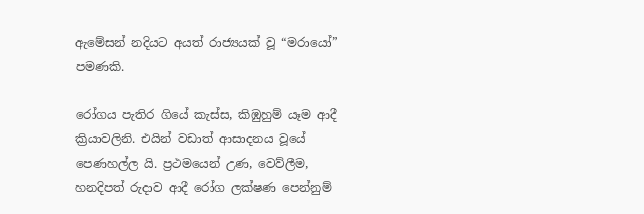ඇමේසන් නදියට අයත් රාජ්‍යයක් වූ “මරායෝ” පමණකි.

රෝගය පැතිර ගියේ කැස්ස, කිඹුහුම් යෑම ආදී ක්‍රියාවලිනි. එයින් වඩාත් ආසාදනය වූයේ පෙණහල්ල යි. ප්‍රථමයෙන් උණ, වෙව්ලීම, හනදිපත් රුදාව ආදී රෝග ලක්ෂණ පෙන්නුම්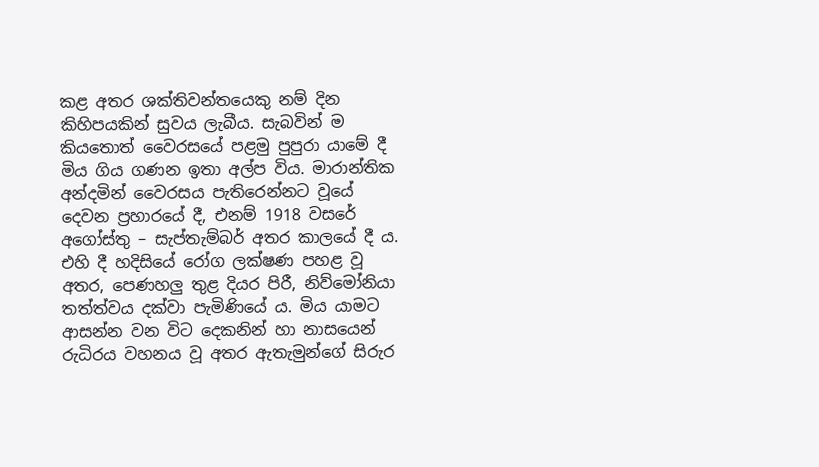කළ අතර ශක්තිවන්තයෙකු නම් දින කිහිපයකින් සුවය ලැබීය. සැබවින් ම කියතොත් වෛරසයේ පළමු පුපුරා යාමේ දී මිය ගිය ගණන ඉතා අල්ප විය. මාරාන්තික අන්දමින් වෛරසය පැතිරෙන්නට වූයේ දෙවන ප්‍රහාරයේ දී, එනම් 1918 වසරේ අගෝස්තු – සැප්තැම්බර් අතර කාලයේ දී ය. එහි දී හදිසියේ රෝග ලක්ෂණ පහළ වූ අතර, පෙණහලු තුළ දියර පිරී, නිව්මෝනියා තත්ත්වය දක්වා පැමිණියේ ය. මිය යාමට ආසන්න වන විට දෙකනින් හා නාසයෙන් රුධිරය වහනය වූ අතර ඇතැමුන්ගේ සිරුර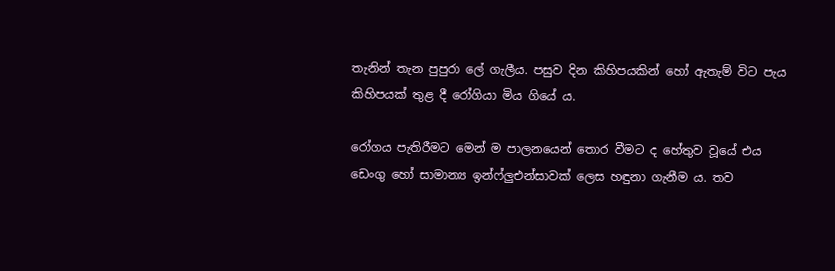තැනින් තැන පුපුරා ලේ ගැලීය. පසුව දින කිහිපයකින් හෝ ඇතැම් විට පැය කිහිපයක් තුළ දී රෝගියා මිය ගියේ ය.

රෝගය පැතිරීමට මෙන් ම පාලනයෙන් තොර වීමට ද හේතුව වූයේ එය ඩෙංගු හෝ සාමාන්‍ය ඉන්ෆ්ලුඑන්සාවක් ලෙස හඳුනා ගැනීම ය. තව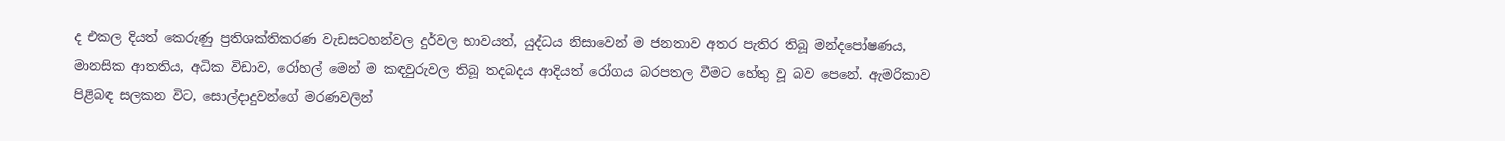ද එකල දියත් කෙරුණු ප්‍රතිශක්තිකරණ වැඩසටහන්වල දුර්වල භාවයත්, යුද්ධය නිසාවෙන් ම ජනතාව අතර පැතිර තිබූ මන්දපෝෂණය, මානසික ආතතිය, අධික විඩාව, රෝහල් මෙන් ම කඳවුරුවල තිබූ තදබදය ආදියත් රෝගය බරපතල වීමට හේතු වූ බව පෙනේ. ඇමරිකාව පිළිබඳ සලකන විට, සොල්දාදුවන්ගේ මරණවලින්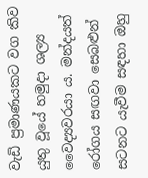වැඩි ප්‍රමාණයකට වග කිව යුතු වූයේ හමුදා ශල්‍ය වෛද්‍යවරයා ය. මන්දයත් රෝගය සඟවා සෙබළුන් සටනට යැවීම සඳහා ඔහු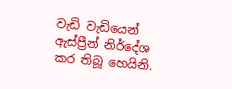වැඩි වැඩියෙන් ඇස්ප්‍රීන් නිර්දේශ කර තිබූ හෙයිනි.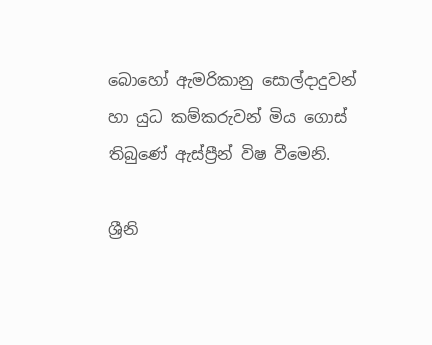බොහෝ ඇමරිකානු සොල්දාදුවන් හා යුධ කම්කරුවන් මිය ගොස් තිබුණේ ඇස්ප්‍රීන් විෂ වීමෙනි.

ශ්‍රීනි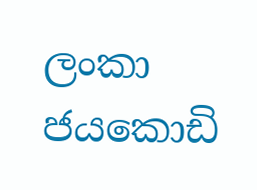ලංකා ජයකොඩි